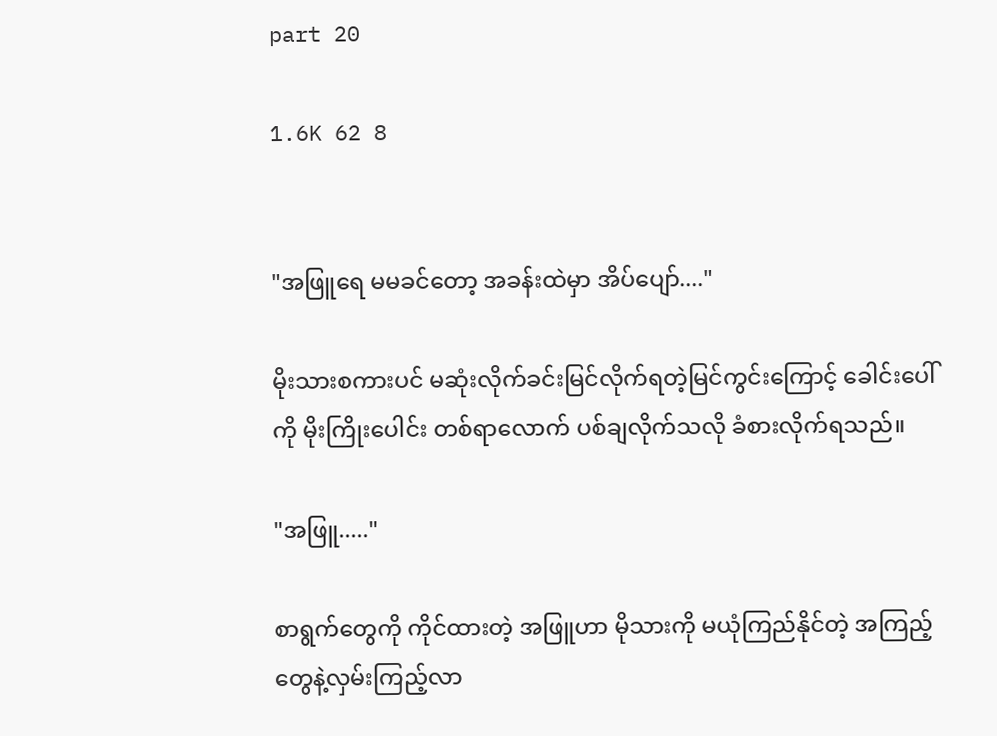part 20

1.6K 62 8


"အဖြူရေ မမခင်တော့ အခန်းထဲမှာ အိပ်ပျော်...."

မိုးသားစကားပင် မဆုံးလိုက်ခင်းမြင်လိုက်ရတဲ့မြင်ကွင်းကြောင့် ခေါင်းပေါ်ကို မိုးကြိုးပေါင်း တစ်ရာလောက် ပစ်ချလိုက်သလို ခံစားလိုက်ရသည်။

"အဖြူ....."

စာရွက်တွေကို ကိုင်ထားတဲ့ အဖြူဟာ မိုသားကို မယုံကြည်နိုင်တဲ့ အကြည့်တွေနဲ့လှမ်းကြည့်လာ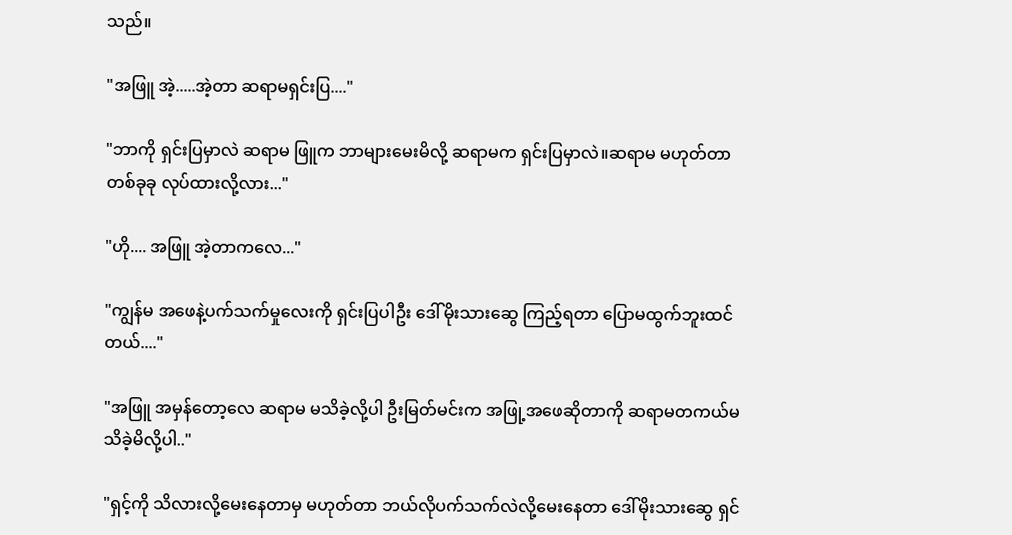သည်။

"အဖြူ အဲ့.....အဲ့တာ ဆရာမရှင်းပြ...."

"ဘာကို ရှင်းပြမှာလဲ ဆရာမ ဖြူက ဘာများမေးမိလို့ ဆရာမက ရှင်းပြမှာလဲ။ဆရာမ မဟုတ်တာ တစ်ခုခု လုပ်ထားလို့လား..."

"ဟို.... အဖြူ အဲ့တာကလေ..."

"ကျွန်မ အဖေနဲ့ပက်သက်မှုလေးကို ရှင်းပြပါဦး ဒေါ်မိုးသားဆွေ ကြည့်ရတာ ပြောမထွက်ဘူးထင်တယ်...."

"အဖြူ အမှန်တော့လေ ဆရာမ မသိခဲ့လို့ပါ ဦးမြတ်မင်းက အဖြု့အဖေဆိုတာကို ဆရာမတကယ်မသိခဲ့မိလို့ပါ.."

"ရှင့်ကို သိလားလို့မေးနေတာမှ မဟုတ်တာ ဘယ်လိုပက်သက်လဲလို့မေးနေတာ ဒေါ်မိုးသားဆွေ ရှင်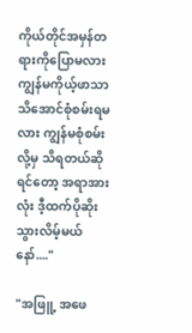ကိုယ်တိုင်အမှန်တရားကိုပြောမလား ကျွန်မကိုယ့်ဖာသာ သိအောင်စုံစမ်းရမလား ကျွန်မစုံစမ်းလို့မှ သိရတယ်ဆိုရင်တော့ အရာအားလုံး ဒီ့ထက်ပိုဆိုးသွားလိမ့်မယ်နော်...."

"အဖြူ့ အဖေ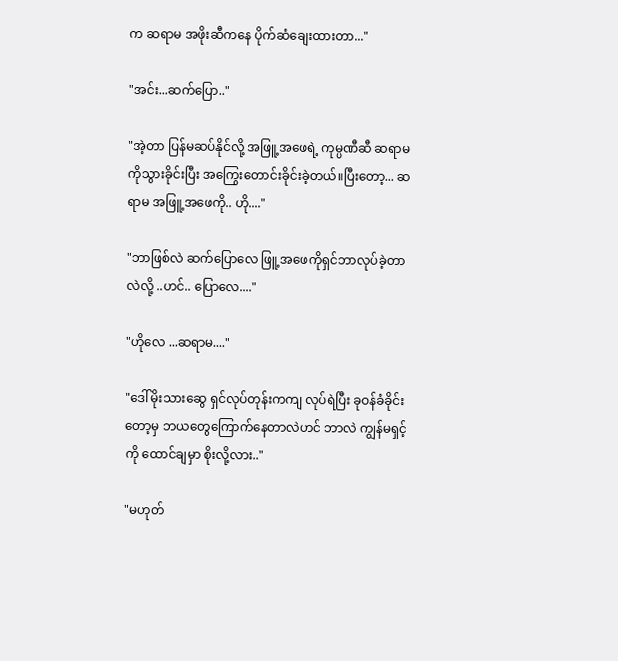က ဆရာမ အဖိုးဆီကနေ ပိုက်ဆံချေးထားတာ..."

"အင်း...ဆက်ပြော.."

"အဲ့တာ ပြန်မဆပ်နိုင်လို့ အဖြူ့အဖေရဲ့ ကုမ္ပဏီဆီ ဆရာမကိုသွားခိုင်းပြီး အကြွေးတောင်း‌ခိုင်းခဲ့တယ်။ပြီးတော့... ဆရာမ အဖြူ့အဖေကို.. ဟို...."

"ဘာဖြစ်လဲ ဆက်ပြောလေ ဖြူ့အဖေကိုရှင်ဘာလုပ်ခဲ့တာလဲလို့ ..ဟင်.. ပြောလေ...."

"ဟိုလေ ...ဆရာမ...."

"ဒေါ်မိုးသားဆွေ ရှင်လုပ်တုန်းကကျ လုပ်ရဲပြီး ခုဝန်ခံခိုင်းတော့မှ ဘယတွေကြောက်နေတာလဲဟင် ဘာလဲ ကျွန်မရှင့်ကို ထောင်ချမှာ စိုးလို့လား.."

"မဟုတ်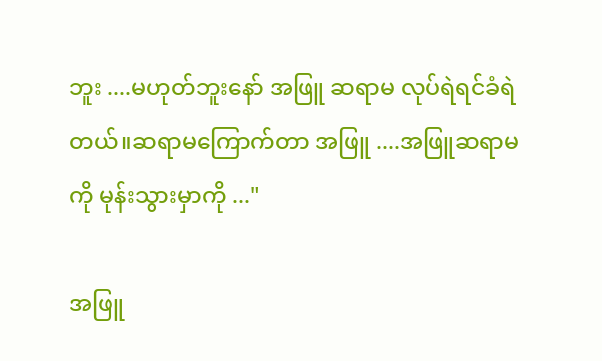ဘူး ....မဟုတ်ဘူးနော် အဖြူ ဆရာမ လုပ်ရဲရင်ခံရဲတယ်။ဆရာမကြောက်တာ အဖြူ ....အဖြူဆရာမကို မုန်းသွားမှာကို ..."

အဖြူ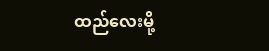ထည်လေးမို့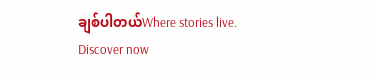ချစ်ပါတယ်Where stories live. Discover now